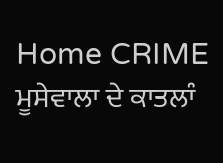Home CRIME ਮੂਸੇਵਾਲਾ ਦੇ ਕਾਤਲਾੰ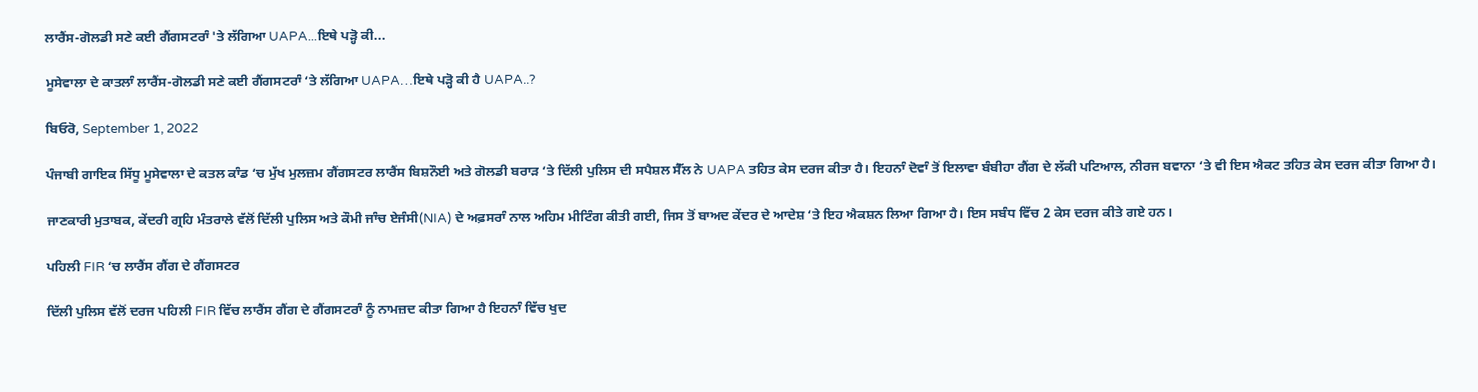ਲਾਰੈਂਸ-ਗੋਲਡੀ ਸਣੇ ਕਈ ਗੈਂਗਸਟਰਾੰ 'ਤੇ ਲੱਗਿਆ UAPA...ਇਥੇ ਪੜ੍ਹੋ ਕੀ...

ਮੂਸੇਵਾਲਾ ਦੇ ਕਾਤਲਾੰ ਲਾਰੈਂਸ-ਗੋਲਡੀ ਸਣੇ ਕਈ ਗੈਂਗਸਟਰਾੰ ‘ਤੇ ਲੱਗਿਆ UAPA…ਇਥੇ ਪੜ੍ਹੋ ਕੀ ਹੈ UAPA..?

ਬਿਓਰੋ, September 1, 2022

ਪੰਜਾਬੀ ਗਾਇਕ ਸਿੱਧੂ ਮੂਸੇਵਾਲਾ ਦੇ ਕਤਲ ਕਾੰਡ ‘ਚ ਮੁੱਖ ਮੁਲਜ਼ਮ ਗੈਂਗਸਟਰ ਲਾਰੈਂਸ ਬਿਸ਼ਨੌਈ ਅਤੇ ਗੋਲਡੀ ਬਰਾੜ ‘ਤੇ ਦਿੱਲੀ ਪੁਲਿਸ ਦੀ ਸਪੈਸ਼ਲ ਸੈੱਲ ਨੇ UAPA ਤਹਿਤ ਕੇਸ ਦਰਜ ਕੀਤਾ ਹੈ। ਇਹਨਾੰ ਦੋਵਾੰ ਤੋਂ ਇਲਾਵਾ ਬੰਬੀਹਾ ਗੈਂਗ ਦੇ ਲੱਕੀ ਪਟਿਆਲ, ਨੀਰਜ ਬਵਾਨਾ ‘ਤੇ ਵੀ ਇਸ ਐਕਟ ਤਹਿਤ ਕੇਸ ਦਰਜ ਕੀਤਾ ਗਿਆ ਹੈ।

ਜਾਣਕਾਰੀ ਮੁਤਾਬਕ, ਕੇਂਦਰੀ ਗ੍ਰਹਿ ਮੰਤਰਾਲੇ ਵੱਲੋਂ ਦਿੱਲੀ ਪੁਲਿਸ ਅਤੇ ਕੌਮੀ ਜਾੰਚ ਏਜੰਸੀ(NIA) ਦੇ ਅਫ਼ਸਰਾੰ ਨਾਲ ਅਹਿਮ ਮੀਟਿੰਗ ਕੀਤੀ ਗਈ, ਜਿਸ ਤੋਂ ਬਾਅਦ ਕੇਂਦਰ ਦੇ ਆਦੇਸ਼ ‘ਤੇ ਇਹ ਐਕਸ਼ਨ ਲਿਆ ਗਿਆ ਹੈ। ਇਸ ਸਬੰਧ ਵਿੱਚ 2 ਕੇਸ ਦਰਜ ਕੀਤੇ ਗਏ ਹਨ।

ਪਹਿਲੀ FIR ‘ਚ ਲਾਰੈਂਸ ਗੈਂਗ ਦੇ ਗੈਂਗਸਟਰ

ਦਿੱਲੀ ਪੁਲਿਸ ਵੱਲੋਂ ਦਰਜ ਪਹਿਲੀ FIR ਵਿੱਚ ਲਾਰੈਂਸ ਗੈਂਗ ਦੇ ਗੈਂਗਸਟਰਾੰ ਨੂੰ ਨਾਮਜ਼ਦ ਕੀਤਾ ਗਿਆ ਹੈ ਇਹਨਾੰ ਵਿੱਚ ਖੁਦ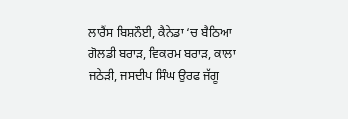ਲਾਰੈਂਸ ਬਿਸ਼ਨੌਈ, ਕੈਨੇਡਾ ‘ਚ ਬੈਠਿਆ ਗੋਲਡੀ ਬਰਾੜ, ਵਿਕਰਮ ਬਰਾੜ, ਕਾਲਾ ਜਠੇੜੀ, ਜਸਦੀਪ ਸਿੰਘ ਉਰਫ ਜੱਗੂ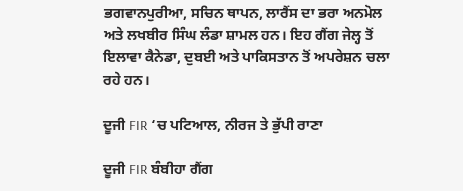ਭਗਵਾਨਪੁਰੀਆ, ਸਚਿਨ ਥਾਪਨ, ਲਾਰੈਂਸ ਦਾ ਭਰਾ ਅਨਮੋਲ ਅਤੇ ਲਖਬੀਰ ਸਿੰਘ ਲੰਡਾ ਸ਼ਾਮਲ ਹਨ। ਇਹ ਗੈਂਗ ਜੇਲ੍ਹ ਤੋਂ ਇਲਾਵਾ ਕੈਨੇਡਾ, ਦੁਬਈ ਅਤੇ ਪਾਕਿਸਤਾਨ ਤੋਂ ਅਪਰੇਸ਼ਨ ਚਲਾ ਰਹੇ ਹਨ।

ਦੂਜੀ FIR ‘ਚ ਪਟਿਆਲ, ਨੀਰਜ ਤੇ ਭੁੱਪੀ ਰਾਣਾ

ਦੂਜੀ FIR ਬੰਬੀਹਾ ਗੈਂਗ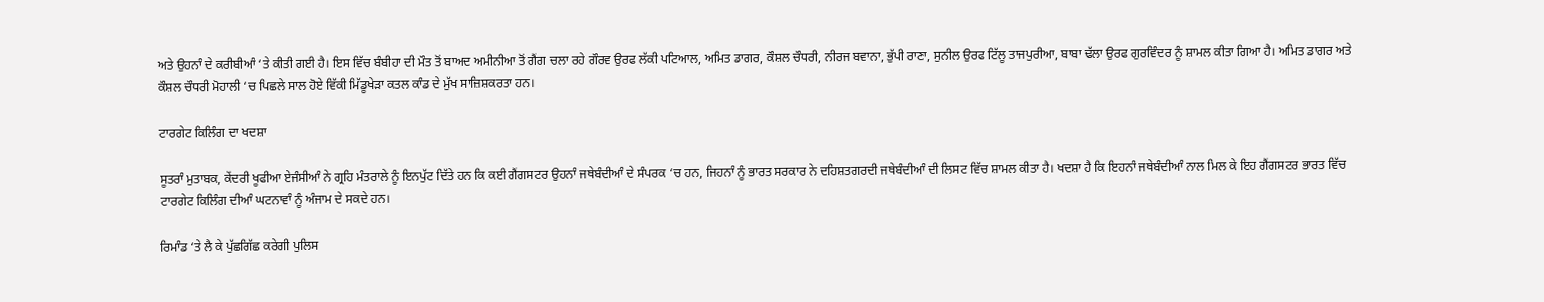ਅਤੇ ਉਹਨਾੰ ਦੇ ਕਰੀਬੀਆੰ ‘ਤੇ ਕੀਤੀ ਗਈ ਹੈ। ਇਸ ਵਿੱਚ ਬੰਬੀਹਾ ਦੀ ਮੌਤ ਤੋਂ ਬਾਅਦ ਅਮੀਨੀਆ ਤੋਂ ਗੈਂਗ ਚਲਾ ਰਹੇ ਗੌਰਵ ਉਰਫ ਲੱਕੀ ਪਟਿਆਲ, ਅਮਿਤ ਡਾਗਰ, ਕੌਸ਼ਲ ਚੌਧਰੀ, ਨੀਰਜ ਬਵਾਨਾ, ਭੁੱਪੀ ਰਾਣਾ, ਸੁਨੀਲ ਉਰਫ ਟਿੱਲੂ ਤਾਜਪੁਰੀਆ, ਬਾਬਾ ਢੱਲਾ ਉਰਫ ਗੁਰਵਿੰਦਰ ਨੂੰ ਸ਼ਾਮਲ ਕੀਤਾ ਗਿਆ ਹੈ। ਅਮਿਤ ਡਾਗਰ ਅਤੇ ਕੌਸ਼ਲ ਚੌਧਰੀ ਮੋਹਾਲੀ ‘ਚ ਪਿਛਲੇ ਸਾਲ ਹੋਏ ਵਿੱਕੀ ਮਿੱਡੂਖੇੜਾ ਕਤਲ ਕਾੰਡ ਦੇ ਮੁੱਖ ਸਾਜ਼ਿਸ਼ਕਰਤਾ ਹਨ।

ਟਾਰਗੇਟ ਕਿਲਿੰਗ ਦਾ ਖਦਸ਼ਾ

ਸੂਤਰਾੰ ਮੁਤਾਬਕ, ਕੇਂਦਰੀ ਖੂਫੀਆ ਏਜੰਸੀਆੰ ਨੇ ਗ੍ਰਹਿ ਮੰਤਰਾਲੇ ਨੂੰ ਇਨਪੁੱਟ ਦਿੱਤੇ ਹਨ ਕਿ ਕਈ ਗੈਂਗਸਟਰ ਉਹਨਾੰ ਜਥੇਬੰਦੀਆੰ ਦੇ ਸੰਪਰਕ ‘ਚ ਹਨ, ਜਿਹਨਾੰ ਨੂੰ ਭਾਰਤ ਸਰਕਾਰ ਨੇ ਦਹਿਸ਼ਤਗਰਦੀ ਜਥੇਬੰਦੀਆੰ ਦੀ ਲਿਸਟ ਵਿੱਚ ਸ਼ਾਮਲ ਕੀਤਾ ਹੈ। ਖਦਸ਼ਾ ਹੈ ਕਿ ਇਹਨਾੰ ਜਥੇਬੰਦੀਆੰ ਨਾਲ ਮਿਲ ਕੇ ਇਹ ਗੈਂਗਸਟਰ ਭਾਰਤ ਵਿੱਚ ਟਾਰਗੇਟ ਕਿਲਿੰਗ ਦੀਆੰ ਘਟਨਾਵਾੰ ਨੂੰ ਅੰਜਾਮ ਦੇ ਸਕਦੇ ਹਨ।

ਰਿਮਾੰਡ ‘ਤੇ ਲੈ ਕੇ ਪੁੱਛਗਿੱਛ ਕਰੇਗੀ ਪੁਲਿਸ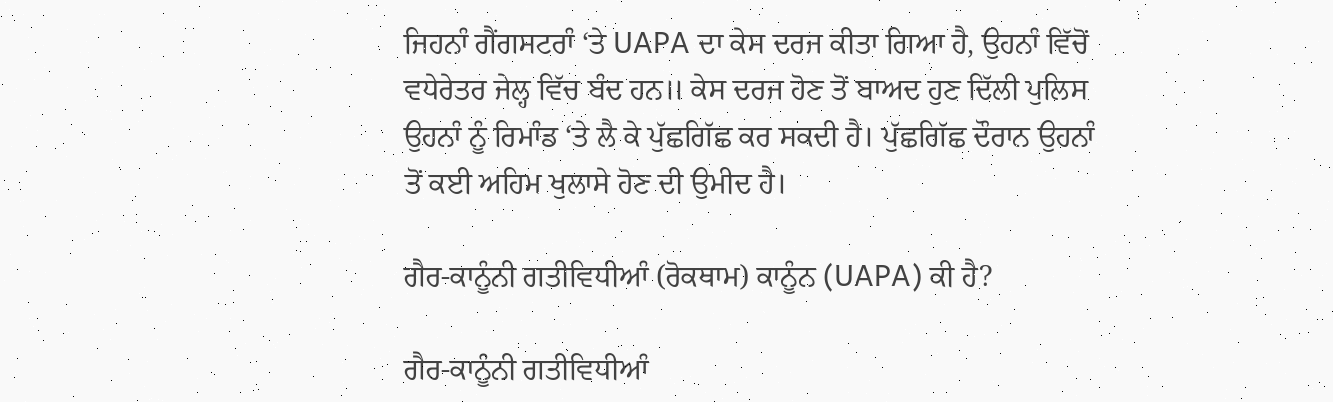ਜਿਹਨਾੰ ਗੈਂਗਸਟਰਾੰ ‘ਤੇ UAPA ਦਾ ਕੇਸ ਦਰਜ ਕੀਤਾ ਗਿਆ ਹੈ, ਉਹਨਾੰ ਵਿੱਚੋਂ ਵਧੇਰੇਤਰ ਜੇਲ੍ਹ ਵਿੱਚ ਬੰਦ ਹਨ॥ ਕੇਸ ਦਰਜ ਹੋਣ ਤੋਂ ਬਾਅਦ ਹੁਣ ਦਿੱਲੀ ਪੁਲਿਸ ਉਹਨਾੰ ਨੂੰ ਰਿਮਾੰਡ ‘ਤੇ ਲੈ ਕੇ ਪੁੱਛਗਿੱਛ ਕਰ ਸਕਦੀ ਹੈ। ਪੁੱਛਗਿੱਛ ਦੌਰਾਨ ਉਹਨਾੰ ਤੋਂ ਕਈ ਅਹਿਮ ਖੁਲਾਸੇ ਹੋਣ ਦੀ ਉਮੀਦ ਹੈ।

ਗੈਰ-ਕਾਨੂੰਨੀ ਗਤੀਵਿਧੀਆੰ (ਰੋਕਥਾਮ) ਕਾਨੂੰਨ (UAPA) ਕੀ ਹੈ?

ਗੈਰ-ਕਾਨੂੰਨੀ ਗਤੀਵਿਧੀਆੰ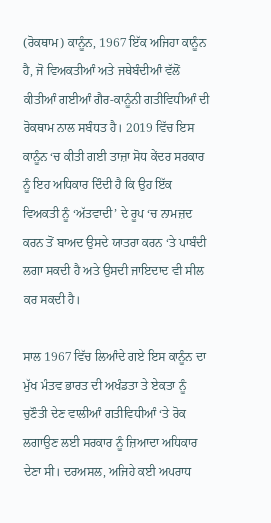(ਰੋਕਥਾਮ) ਕਾਨੂੰਨ, 1967 ਇੱਕ ਅਜਿਹਾ ਕਾਨੂੰਨ ਹੈ, ਜੋ ਵਿਅਕਤੀਆੰ ਅਤੇ ਜਥੇਬੰਦੀਆੰ ਵੱਲੋਂ ਕੀਤੀਆੰ ਗਈਆੰ ਗੈਰ-ਕਾਨੂੰਨੀ ਗਤੀਵਿਧੀਆੰ ਦੀ ਰੋਕਥਾਮ ਨਾਲ ਸਬੰਧਤ ਹੈ। 2019 ਵਿੱਚ ਇਸ ਕਾਨੂੰਨ ‘ਚ ਕੀਤੀ ਗਈ ਤਾਜ਼ਾ ਸੋਧ ਕੇਂਦਰ ਸਰਕਾਰ ਨੂੰ ਇਹ ਅਧਿਕਾਰ ਦਿੰਦੀ ਹੈ ਕਿ ਉਹ ਇੱਕ ਵਿਅਕਤੀ ਨੂੰ ‘ਅੱਤਵਾਦੀ’ ਦੇ ਰੂਪ ‘ਚ ਨਾਮਜ਼ਦ ਕਰਨ ਤੋਂ ਬਾਅਦ ਉਸਦੇ ਯਾਤਰਾ ਕਰਨ ‘ਤੇ ਪਾਬੰਦੀ ਲਗਾ ਸਕਦੀ ਹੈ ਅਤੇ ਉਸਦੀ ਜਾਇਦਾਦ ਵੀ ਸੀਲ ਕਰ ਸਕਦੀ ਹੈ।

ਸਾਲ 1967 ਵਿੱਚ ਲਿਆੰਦੇ ਗਏ ਇਸ ਕਾਨੂੰਨ ਦਾ ਮੁੱਖ ਮੰਤਵ ਭਾਰਤ ਦੀ ਅਖੰਡਤਾ ਤੇ ਏਕਤਾ ਨੂੰ ਚੁਣੌਤੀ ਦੇਣ ਵਾਲੀਆੰ ਗਤੀਵਿਧੀਆੰ ‘ਤੇ ਰੋਕ ਲਗਾਉਣ ਲਈ ਸਰਕਾਰ ਨੂੰ ਜ਼ਿਆਦਾ ਅਧਿਕਾਰ ਦੇਣਾ ਸੀ। ਦਰਅਸਲ, ਅਜਿਹੇ ਕਈ ਅਪਰਾਧ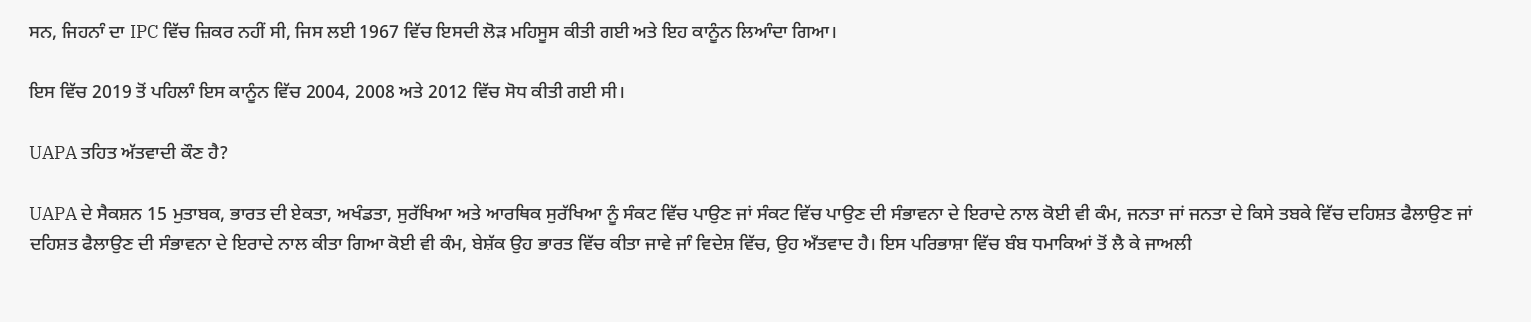ਸਨ, ਜਿਹਨਾੰ ਦਾ IPC ਵਿੱਚ ਜ਼ਿਕਰ ਨਹੀਂ ਸੀ, ਜਿਸ ਲਈ 1967 ਵਿੱਚ ਇਸਦੀ ਲੋੜ ਮਹਿਸੂਸ ਕੀਤੀ ਗਈ ਅਤੇ ਇਹ ਕਾਨੂੰਨ ਲਿਆੰਦਾ ਗਿਆ।

ਇਸ ਵਿੱਚ 2019 ਤੋਂ ਪਹਿਲਾੰ ਇਸ ਕਾਨੂੰਨ ਵਿੱਚ 2004, 2008 ਅਤੇ 2012 ਵਿੱਚ ਸੋਧ ਕੀਤੀ ਗਈ ਸੀ।

UAPA ਤਹਿਤ ਅੱਤਵਾਦੀ ਕੌਣ ਹੈ?

UAPA ਦੇ ਸੈਕਸ਼ਨ 15 ਮੁਤਾਬਕ, ਭਾਰਤ ਦੀ ਏਕਤਾ, ਅਖੰਡਤਾ, ਸੁਰੱਖਿਆ ਅਤੇ ਆਰਥਿਕ ਸੁਰੱਖਿਆ ਨੂੰ ਸੰਕਟ ਵਿੱਚ ਪਾਉਣ ਜਾਂ ਸੰਕਟ ਵਿੱਚ ਪਾਉਣ ਦੀ ਸੰਭਾਵਨਾ ਦੇ ਇਰਾਦੇ ਨਾਲ ਕੋਈ ਵੀ ਕੰਮ, ਜਨਤਾ ਜਾਂ ਜਨਤਾ ਦੇ ਕਿਸੇ ਤਬਕੇ ਵਿੱਚ ਦਹਿਸ਼ਤ ਫੈਲਾਉਣ ਜਾਂ ਦਹਿਸ਼ਤ ਫੈਲਾਉਣ ਦੀ ਸੰਭਾਵਨਾ ਦੇ ਇਰਾਦੇ ਨਾਲ ਕੀਤਾ ਗਿਆ ਕੋਈ ਵੀ ਕੰਮ, ਬੇਸ਼ੱਕ ਉਹ ਭਾਰਤ ਵਿੱਚ ਕੀਤਾ ਜਾਵੇ ਜਾੰ ਵਿਦੇਸ਼ ਵਿੱਚ, ਉਹ ਅਁਤਵਾਦ ਹੈ। ਇਸ ਪਰਿਭਾਸ਼ਾ ਵਿੱਚ ਬੰਬ ਧਮਾਕਿਆਂ ਤੋਂ ਲੈ ਕੇ ਜਾਅਲੀ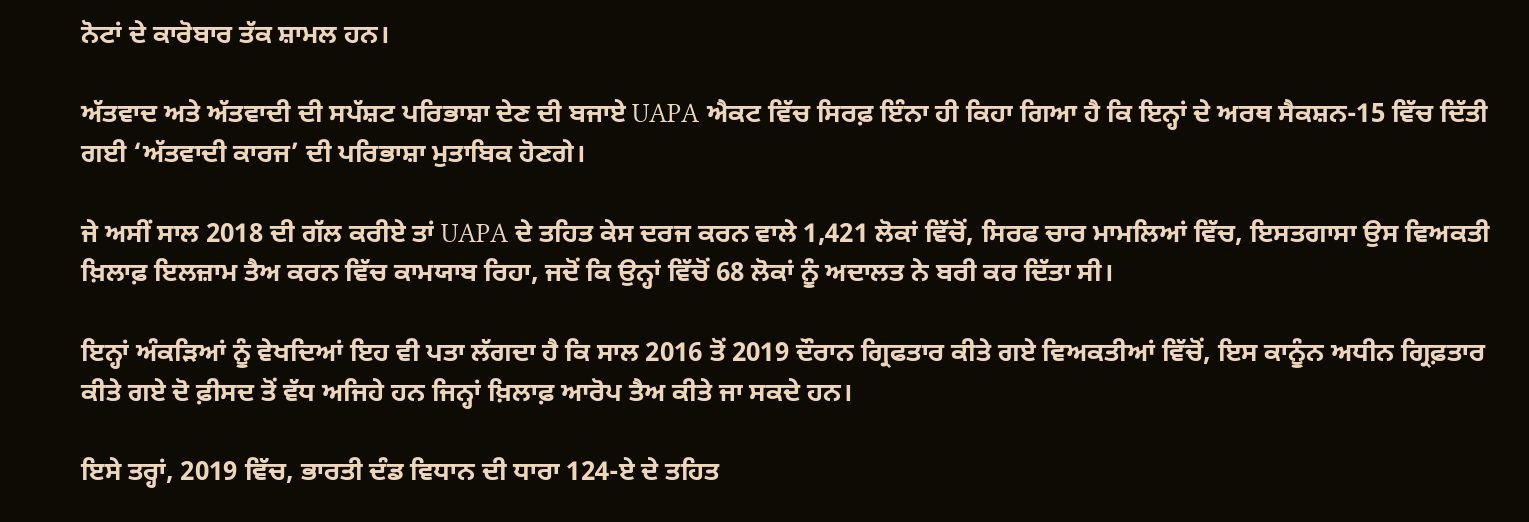ਨੋਟਾਂ ਦੇ ਕਾਰੋਬਾਰ ਤੱਕ ਸ਼ਾਮਲ ਹਨ।

ਅੱਤਵਾਦ ਅਤੇ ਅੱਤਵਾਦੀ ਦੀ ਸਪੱਸ਼ਟ ਪਰਿਭਾਸ਼ਾ ਦੇਣ ਦੀ ਬਜਾਏ UAPA ਐਕਟ ਵਿੱਚ ਸਿਰਫ਼ ਇੰਨਾ ਹੀ ਕਿਹਾ ਗਿਆ ਹੈ ਕਿ ਇਨ੍ਹਾਂ ਦੇ ਅਰਥ ਸੈਕਸ਼ਨ-15 ਵਿੱਚ ਦਿੱਤੀ ਗਈ ‘ਅੱਤਵਾਦੀ ਕਾਰਜ’ ਦੀ ਪਰਿਭਾਸ਼ਾ ਮੁਤਾਬਿਕ ਹੋਣਗੇ।

ਜੇ ਅਸੀਂ ਸਾਲ 2018 ਦੀ ਗੱਲ ਕਰੀਏ ਤਾਂ UAPA ਦੇ ਤਹਿਤ ਕੇਸ ਦਰਜ ਕਰਨ ਵਾਲੇ 1,421 ਲੋਕਾਂ ਵਿੱਚੋਂ, ਸਿਰਫ ਚਾਰ ਮਾਮਲਿਆਂ ਵਿੱਚ, ਇਸਤਗਾਸਾ ਉਸ ਵਿਅਕਤੀ ਖ਼ਿਲਾਫ਼ ਇਲਜ਼ਾਮ ਤੈਅ ਕਰਨ ਵਿੱਚ ਕਾਮਯਾਬ ਰਿਹਾ, ਜਦੋਂ ਕਿ ਉਨ੍ਹਾਂ ਵਿੱਚੋਂ 68 ਲੋਕਾਂ ਨੂੰ ਅਦਾਲਤ ਨੇ ਬਰੀ ਕਰ ਦਿੱਤਾ ਸੀ।

ਇਨ੍ਹਾਂ ਅੰਕੜਿਆਂ ਨੂੰ ਵੇਖਦਿਆਂ ਇਹ ਵੀ ਪਤਾ ਲੱਗਦਾ ਹੈ ਕਿ ਸਾਲ 2016 ਤੋਂ 2019 ਦੌਰਾਨ ਗ੍ਰਿਫਤਾਰ ਕੀਤੇ ਗਏ ਵਿਅਕਤੀਆਂ ਵਿੱਚੋਂ, ਇਸ ਕਾਨੂੰਨ ਅਧੀਨ ਗ੍ਰਿਫ਼ਤਾਰ ਕੀਤੇ ਗਏ ਦੋ ਫ਼ੀਸਦ ਤੋਂ ਵੱਧ ਅਜਿਹੇ ਹਨ ਜਿਨ੍ਹਾਂ ਖ਼ਿਲਾਫ਼ ਆਰੋਪ ਤੈਅ ਕੀਤੇ ਜਾ ਸਕਦੇ ਹਨ।

ਇਸੇ ਤਰ੍ਹਾਂ, 2019 ਵਿੱਚ, ਭਾਰਤੀ ਦੰਡ ਵਿਧਾਨ ਦੀ ਧਾਰਾ 124-ਏ ਦੇ ਤਹਿਤ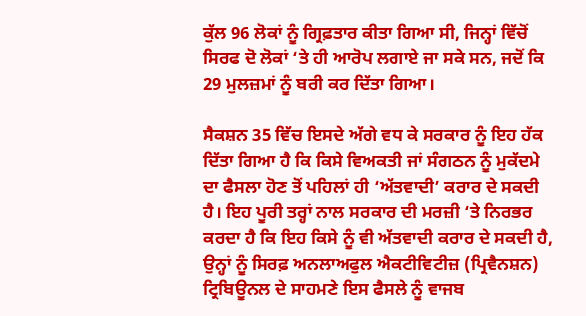ਕੁੱਲ 96 ਲੋਕਾਂ ਨੂੰ ਗ੍ਰਿਫ਼ਤਾਰ ਕੀਤਾ ਗਿਆ ਸੀ, ਜਿਨ੍ਹਾਂ ਵਿੱਚੋਂ ਸਿਰਫ ਦੋ ਲੋਕਾਂ ‘ਤੇ ਹੀ ਆਰੋਪ ਲਗਾਏ ਜਾ ਸਕੇ ਸਨ, ਜਦੋਂ ਕਿ 29 ਮੁਲਜ਼ਮਾਂ ਨੂੰ ਬਰੀ ਕਰ ਦਿੱਤਾ ਗਿਆ।

ਸੈਕਸ਼ਨ 35 ਵਿੱਚ ਇਸਦੇ ਅੱਗੇ ਵਧ ਕੇ ਸਰਕਾਰ ਨੂੰ ਇਹ ਹੱਕ ਦਿੱਤਾ ਗਿਆ ਹੈ ਕਿ ਕਿਸੇ ਵਿਅਕਤੀ ਜਾਂ ਸੰਗਠਨ ਨੂੰ ਮੁਕੱਦਮੇ ਦਾ ਫੈਸਲਾ ਹੋਣ ਤੋਂ ਪਹਿਲਾਂ ਹੀ ‘ਅੱਤਵਾਦੀ’ ਕਰਾਰ ਦੇ ਸਕਦੀ ਹੈ। ਇਹ ਪੂਰੀ ਤਰ੍ਹਾਂ ਨਾਲ ਸਰਕਾਰ ਦੀ ਮਰਜ਼ੀ ‘ਤੇ ਨਿਰਭਰ ਕਰਦਾ ਹੈ ਕਿ ਇਹ ਕਿਸੇ ਨੂੰ ਵੀ ਅੱਤਵਾਦੀ ਕਰਾਰ ਦੇ ਸਕਦੀ ਹੈ, ਉਨ੍ਹਾਂ ਨੂੰ ਸਿਰਫ਼ ਅਨਲਾਅਫੁਲ ਐਕਟੀਵਿਟੀਜ਼ (ਪ੍ਰਿਵੈਨਸ਼ਨ) ਟ੍ਰਿਬਿਊਨਲ ਦੇ ਸਾਹਮਣੇ ਇਸ ਫੈਸਲੇ ਨੂੰ ਵਾਜਬ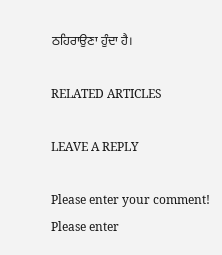ਠਹਿਰਾਉਣਾ ਹੁੰਦਾ ਹੈ।

RELATED ARTICLES

LEAVE A REPLY

Please enter your comment!
Please enter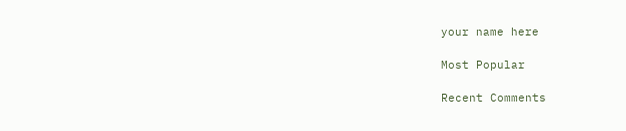your name here

Most Popular

Recent Comments